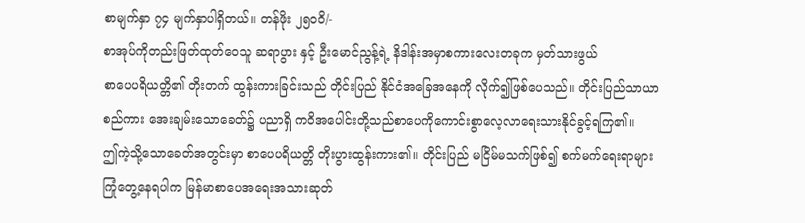စာမျက်နှာ ၇၄ မျက်နှာပါရှိတယ်။ တန်ဖိုး ၂၅၀၀ိ/-
စာအုပ်ကိုတည်းဖြတ်ထုတ်ဝေသူ ဆရာပွား နှင့် ဦးမောင်ညွန့်ရဲ့ နိဒါန်းအမှာစကားလေးတခုက မှတ်သားဖွယ်
စာပေပရိယတ္တိ၏ တိုးတက် ထွန်းကားခြင်းသည် တိုင်းပြည် နိုင်ငံအခြေအနေကို လိုက်၍ဖြစ်ပေသည်။ တိုင်းပြည်သာယာစည်ကား အေးချမ်းသောခေတ်၌ ပညာရှိ ကဝိအပေါင်းတို့သည်စာပေကိုကောင်းစွာလေ့လာရေးသားနိုင်ခွင့်ရကြ၏။
ဤကဲ့သို့သောခေတ်အတွင်းမှာ စာပေပရိယတ္တိ တိုးပွားထွန်းကား၏။ တိုင်းပြည် မငြိမ်မသက်ဖြစ်၍ စက်မက်ရေးရာများကြုံတွေ့နေရပါက မြန်မာစာပေအရေးအသားဆုတ်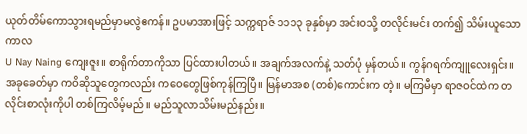ယုတ်တိမ်ကောသွားရမည်မှာမလွဲဧကန်။ ဥပမာအားဖြင့် သက္ကရာဇ် ၁၁၁၃ ခုနှစ်မှာ အင်းဝသို့ တလိုင်းမင်း တက်၍ သိမ်းယူသောကာလ
U Nay Naing ကျေးဇူး။ စာရိုက်တာကိုသာ ပြင်ထားပါတယ်။ အချက်အလက်နဲ့ သတ်ပုံ မှန်တယ်။ ကွန်ဂရက်ကျူလေးရှင်း။
အခုခေတ်မှာ ကဝိဆိုသူတွေကလည်း ကဝေတွေဖြစ်ကုန်ကြပြီ။ မြန်မာအစ (တစ်)ကောင်းက တဲ့။ မကြမီမှာ ရာဇဝင်ထဲက တလိုင်းစာလုံးကိုပါ တစ်ကြလိမ့်မည်။ မည်သူလာသိမ်းမည်နည်း။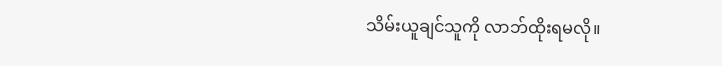သိမ်းယူချင်သူကို လာဘ်ထိုးရမလို။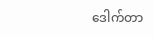ဒေါက်တာ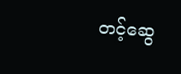တင့်ဆွေ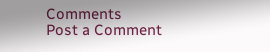Comments
Post a Comment